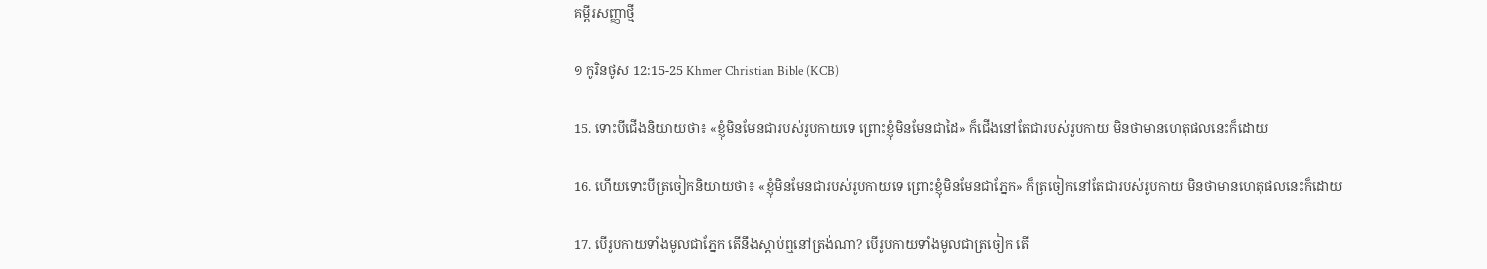គម្ពីរសញ្ញាថ្មី

១ កូរិនថូស 12:15-25 Khmer Christian Bible (KCB)

15. ទោះបីជើងនិយាយថា‍៖ «ខ្ញុំមិនមែនជារបស់រូបកាយទេ ព្រោះខ្ញុំមិនមែនជាដៃ‍» ក៏ជើងនៅតែជារបស់រូបកាយ មិនថាមានហេតុផលនេះក៏ដោយ

16. ហើយទោះបីត្រចៀកនិយាយថា‍៖ «ខ្ញុំមិនមែនជារបស់រូបកាយទេ ព្រោះខ្ញុំមិនមែនជាភ្នែក» ក៏ត្រចៀកនៅតែជារបស់រូបកាយ មិនថាមានហេតុផលនេះក៏ដោយ‍

17. បើរូបកាយទាំងមូលជាភ្នែក តើនឹងស្ដាប់ឮនៅត្រង់ណា? បើរូបកាយទាំងមូលជាត្រចៀក តើ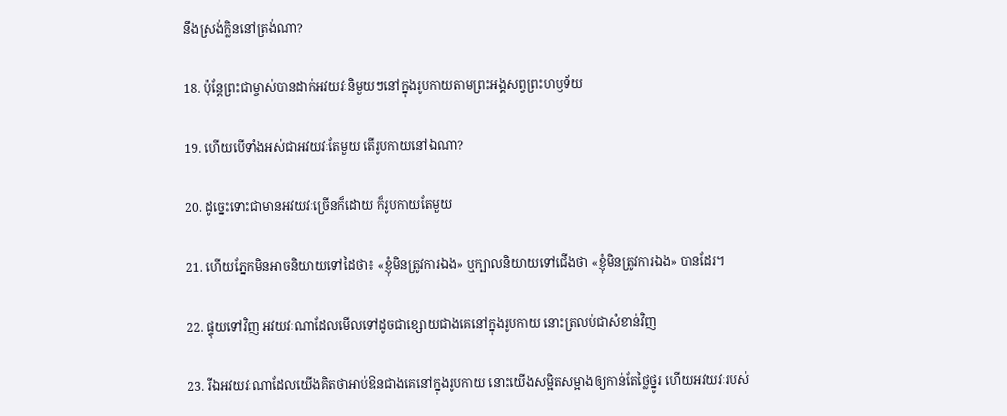នឹងស្រង់ក្លិននៅត្រង់ណា?

18. ប៉ុន្ដែព្រះជាម្ចាស់បានដាក់អវយវៈនិមួយៗនៅក្នុងរូបកាយតាមព្រះអង្គសព្វព្រះហឫទ័យ

19. ហើយបើទាំងអស់ជាអវយវៈតែមួយ តើរូបកាយនៅឯណា?

20. ដូច្នេះទោះជាមានអវយវៈច្រើនក៏ដោយ ក៏រូបកាយតែមួយ

21. ហើយភ្នែកមិនអាចនិយាយទៅដៃថា‍៖ «ខ្ញុំមិនត្រូវការឯង» ឬក្បាលនិយាយទៅជើងថា «ខ្ញុំមិនត្រូវការឯង‍» បានដែរ។

22. ផ្ទុយទៅវិញ អវយវៈណាដែលមើលទៅដូចជាខ្សោយជាងគេនៅក្នុងរូបកាយ នោះត្រលប់ជាសំខាន់វិញ

23. រីឯអវយវៈណាដែលយើងគិតថាអាប់ឱនជាងគេនៅក្នុងរូបកាយ នោះយើងសម្អិតសម្អាងឲ្យកាន់តែថ្លៃថ្នូរ ហើយអវយវៈរបស់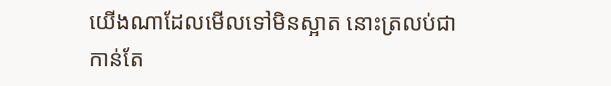យើងណាដែលមើលទៅមិនស្អាត នោះត្រលប់ជាកាន់តែ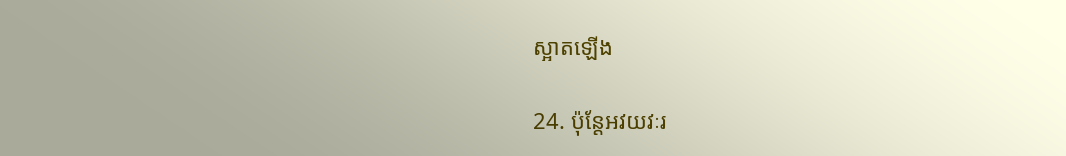ស្អាតឡើង

24. ប៉ុន្ដែអវយវៈរ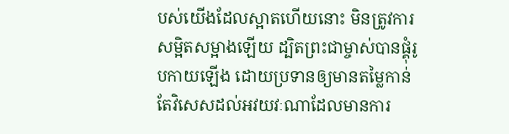បស់យើងដែលស្អាតហើយនោះ មិនត្រូវការសម្អិតសម្អាងឡើយ ដ្បិតព្រះជាម្ចាស់បានផ្គុំរូបកាយឡើង ដោយប្រទានឲ្យមានតម្លៃកាន់តែវិសេសដល់អវយវៈណាដែលមានការ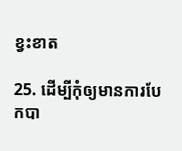ខ្វះខាត

25. ដើម្បីកុំឲ្យមានការបែកបា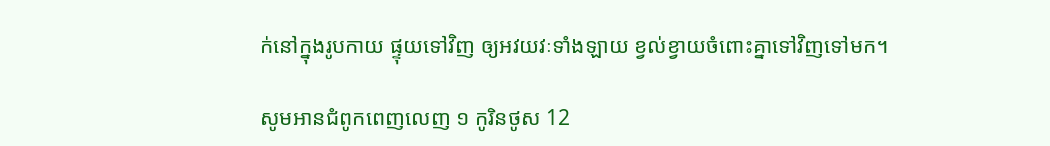ក់នៅក្នុងរូបកាយ ផ្ទុយទៅវិញ ឲ្យអវយវៈទាំងឡាយ ខ្វល់ខ្វាយចំពោះគ្នាទៅវិញទៅមក។

សូមអានជំពូកពេញលេញ ១ កូរិនថូស 12